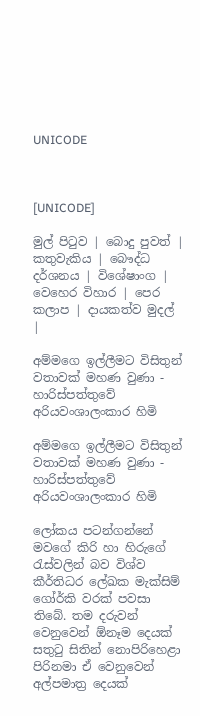UNICODE



[UNICODE]

මුල් පිටුව | බොදු පුවත් | කතුවැකිය | බෞද්ධ දර්ශනය | විශේෂාංග | වෙහෙර විහාර | පෙර කලාප | දායකත්ව මුදල් |

අම්මගෙ ඉල්ලීමට විසිතුන් වතාවක් මහණ වුණා - හාරිස්පත්තුවේ අරියවංශාලංකාර හිමි

අම්මගෙ ඉල්ලීමට විසිතුන් වතාවක් මහණ වුණා - හාරිස්පත්තුවේ අරියවංශාලංකාර හිමි

ලෝකය පටන්ගන්නේ මවගේ කිරි හා හිරුගේ රැස්වලින් බව විශ්ව කීර්තිධර ලේඛක මැක්සිම් ගෝර්කි වරක් පවසා තිබේ. තම දරුවන් වෙනුවෙන් ඕනෑම දෙයක් සතුටු සිතින් නොපිරිහෙළා පිරිනමා ඒ වෙනුවෙන් අල්පමාත්‍ර දෙයක්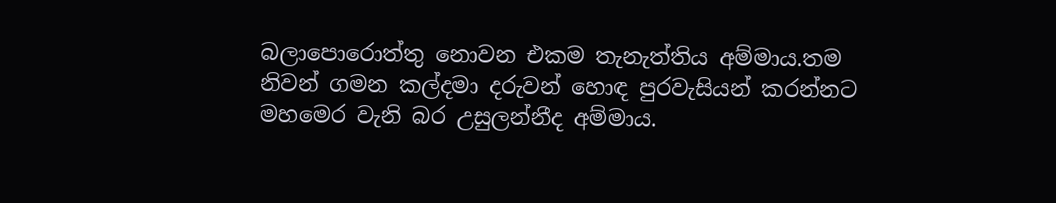බලාපොරොත්තු නොවන එකම තැනැත්තිය අම්මාය.තම නිවන් ගමන කල්දමා දරුවන් හොඳ පුරවැසියන් කරන්නට මහමෙර වැනි බර උසුලන්නීද අම්මාය.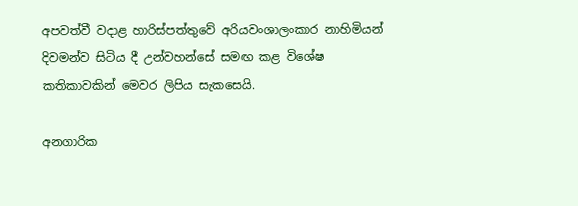අපවත්වී වදාළ හාරිස්පත්තුවේ අරියවංශාලංකාර නාහිමියන් දිවමන්ව සිටිය දී උන්වහන්සේ සමඟ කළ විශේෂ කතිකාවකින් මෙවර ලිපිය සැකසෙයි.

අනගාරික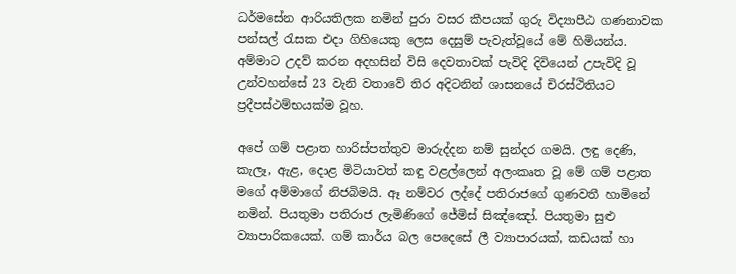ධර්මසේන ආරියතිලක නමින් පුරා වසර කීපයක් ගුරු විද්‍යාපීඨ ගණනාවක පන්සල් රැසක එදා ගිහියෙකු ලෙස දෙසුම් පැවැත්වූයේ මේ හිමියන්ය. අම්මාට උදව් කරන අදහසින් විසි දෙවතාවක් පැවිදි දිවියෙන් උපැවිදි වූ උන්වහන්සේ 23 වැනි වතාවේ තිර අදිටනින් ශාසනයේ චිරස්ථිතියට ප්‍රදීපස්ථම්භයක්ම වූහ.

අපේ ගම් පළාත හාරිස්පත්තුව මාරුද්දන නම් සුන්දර ගමයි. ලඳු දෙණි, කැලෑ, ඇළ, දොළ මිටියාවත් කඳු වළල්ලෙන් අලංකෘත වූ මේ ගම් පළාත මගේ අම්මාගේ නිජබිමයි. ඈ නම්වර ලද්දේ පතිරාජගේ ගුණවතී හාමිනේ නමින්. පියතුමා පතිරාජ ලැමිණිගේ ජේමිස් සිඤ්ඤෝ. පියතුමා සුළු ව්‍යාපාරිකයෙක්. ගම් කාර්ය බල පෙදෙසේ ලී ව්‍යාපාරයක්, කඩයක් හා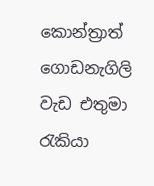කොන්ත්‍රාත් ගොඩනැගිලි වැඩ එතුමා රැකියා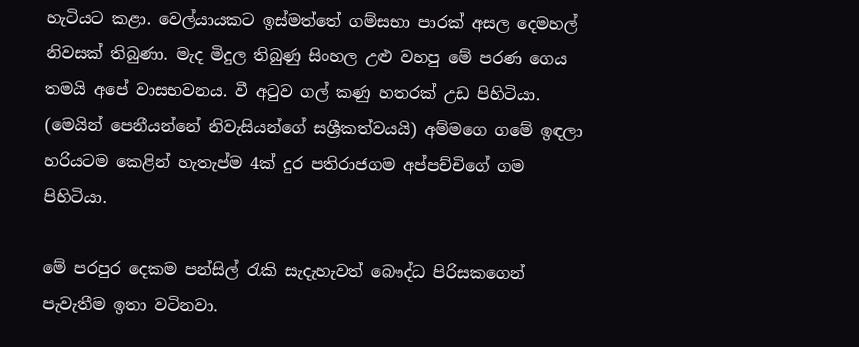හැටියට කළා. වෙල්යායකට ඉස්මත්තේ ගම්සභා පාරක් අසල දෙමහල් නිවසක් තිබුණා. මැද මිදුල තිබුණු සිංහල උළු වහපු මේ පරණ ගෙය තමයි අපේ වාසභවනය. වී අටුව ගල් කණු හතරක් උඩ පිහිටියා. (මෙයින් පෙනීයන්නේ නිවැසියන්ගේ සශ්‍රීකත්වයයි) අම්මගෙ ගමේ ඉඳලා හරියටම කෙළින් හැතැප්ම 4ක් දුර පතිරාජගම අප්පච්චිගේ ගම පිහිටියා.

මේ පරපුර දෙකම පන්සිල් රැකි සැදැහැවත් බෞද්ධ පිරිසකගෙන් පැවැතීම ඉතා වටිනවා.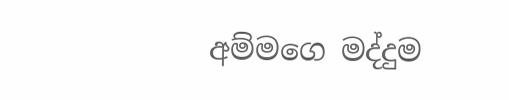අම්මගෙ මද්දුම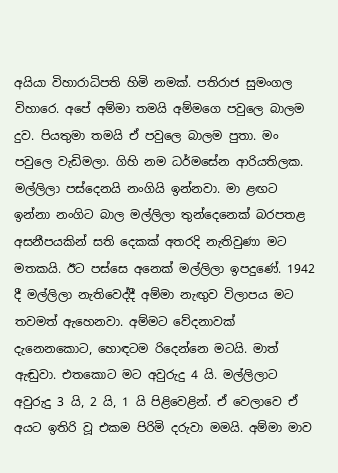අයියා විහාරාධිපති හිමි නමක්. පතිරාජ සුමංගල විහාරෙ. අපේ අම්මා තමයි අම්මගෙ පවුලෙ බාලම දුව. පියතුමා තමයි ඒ පවුලෙ බාලම පුතා. මං පවුලෙ වැඩිමලා. ගිහි නම ධර්මසේන ආරියතිලක. මල්ලිලා පස්දෙනයි නංගියි ඉන්නවා. මා ළඟට ඉන්නා නංගිට බාල මල්ලිලා තුන්දෙනෙක් බරපතළ අසනීපයකින් සති දෙකක් අතරදි නැතිවුණා මට මතකයි. ඊට පස්සෙ අනෙක් මල්ලිලා ඉපදුණේ. 1942 දී මල්ලිලා නැතිවෙද්දී අම්මා නැඟුව විලාපය මට තවමත් ඇහෙනවා. අම්මට වේදනාවක් දැනෙනකොට, හොඳටම රිදෙන්නෙ මටයි. මාත් ඇඬුවා. එතකොට මට අවුරුදු 4 යි. මල්ලිලාට අවුරුදු 3 යි, 2 යි, 1 යි පිළිවෙළින්. ඒ වෙලාවෙ ඒ අයට ඉතිරි වූ එකම පිරිමි දරුවා මමයි. අම්මා මාව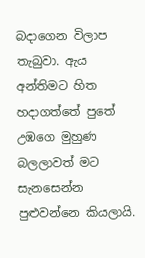බදාගෙන විලාප තැබුවා. ඇය අන්තිමට හිත හදාගත්තේ පුතේ උඹගෙ මුහුණ බලලාවත් මට සැනසෙන්න පුළුවන්නෙ කියලායි.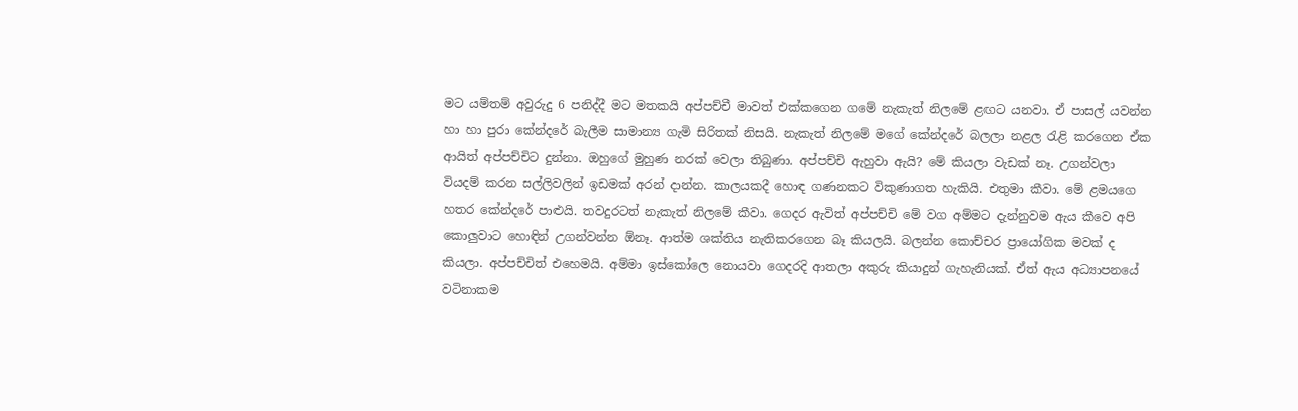මට යම්තම් අවුරුදු 6 පනිද්දී මට මතකයි අප්පච්චී මාවත් එක්කගෙන ගමේ නැකැත් නිලමේ ළඟට යනවා. ඒ පාසල් යවන්න හා හා පුරා කේන්දරේ බැලීම සාමාන්‍ය ගැමි සිරිතක් නිසයි. නැකැත් නිලමේ මගේ කේන්දරේ බලලා නළල රැළි කරගෙන ඒක ආයිත් අප්පච්චිට දුන්නා. ඔහුගේ මුහුණ නරක් වෙලා තිබුණා. අප්පච්චි ඇහුවා ඇයි? මේ කියලා වැඩක් නෑ. උගන්වලා වියදම් කරන සල්ලිවලින් ඉඩමක් අරන් දාන්න. කාලයකදී හොඳ ගණනකට විකුණාගත හැකියි. එතුමා කීවා. මේ ළමයගෙ හතර කේන්දරේ පාළුයි. තවදුරටත් නැකැත් නිලමේ කීවා. ගෙදර ඇවිත් අප්පච්චි මේ වග අම්මට දැන්නුවම ඇය කීවෙ අපි කොලුවාට හොඳින් උගන්වන්න ඕනෑ. ආත්ම ශක්තිය නැතිකරගෙන බෑ කියලයි. බලන්න කොච්චර ප්‍රායෝගික මවක් ද කියලා. අප්පච්චිත් එහෙමයි. අම්මා ඉස්කෝලෙ නොයවා ගෙදරදි ආතලා අකුරු කියාදුන් ගැහැනියක්. ඒත් ඇය අධ්‍යාපනයේ වටිනාකම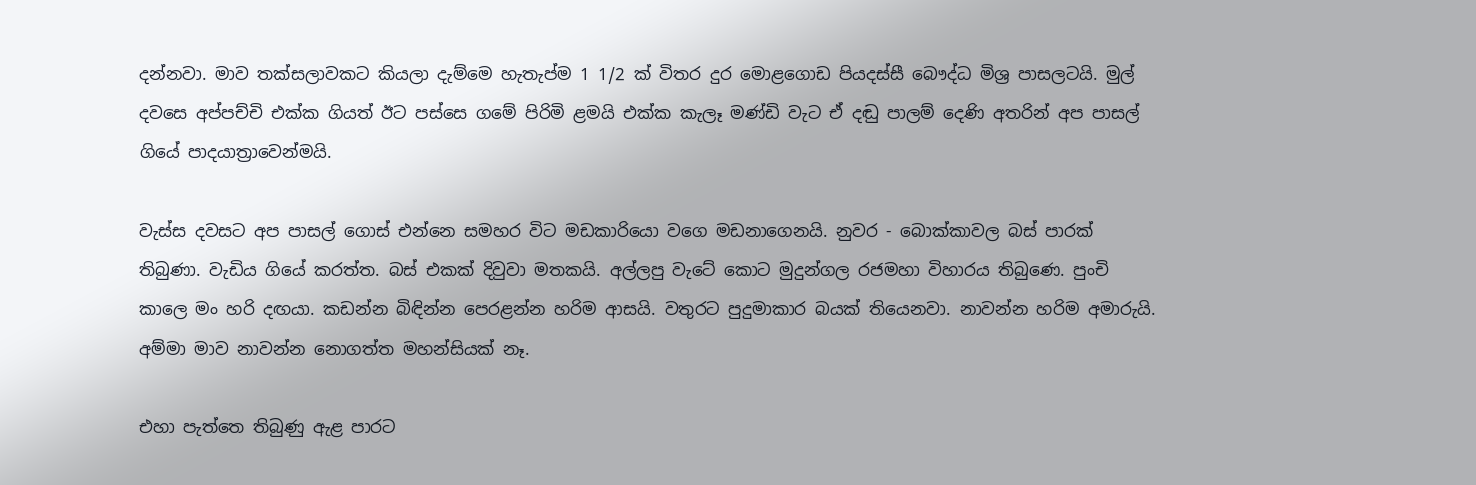දන්නවා. මාව තක්සලාවකට කියලා දැම්මෙ හැතැප්ම 1 1/2 ක් විතර දුර මොළගොඩ පියදස්සී බෞද්ධ මිශ්‍ර පාසලටයි. මුල් දවසෙ අප්පච්චි එක්ක ගියත් ඊට පස්සෙ ගමේ පිරිමි ළමයි එක්ක කැලෑ මණ්ඩි වැට ඒ දඬු පාලම් දෙණි අතරින් අප පාසල් ගියේ පාදයාත්‍රාවෙන්මයි.

වැස්ස දවසට අප පාසල් ගොස් එන්නෙ සමහර විට මඩකාරියො වගෙ මඩනාගෙනයි. නුවර - බොක්කාවල බස් පාරක් තිබුණා. වැඩිය ගියේ කරත්ත. බස් එකක් දිවුවා මතකයි. අල්ලපු වැටේ කොට මුදුන්ගල රජමහා විහාරය තිබුණෙ. පුංචි කාලෙ මං හරි දඟයා. කඩන්න බිඳින්න පෙරළන්න හරිම ආසයි. වතුරට පුදුමාකාර බයක් තියෙනවා. නාවන්න හරිම අමාරුයි. අම්මා මාව නාවන්න නොගත්ත මහන්සියක් නෑ.

එහා පැත්තෙ තිබුණු ඇළ පාරට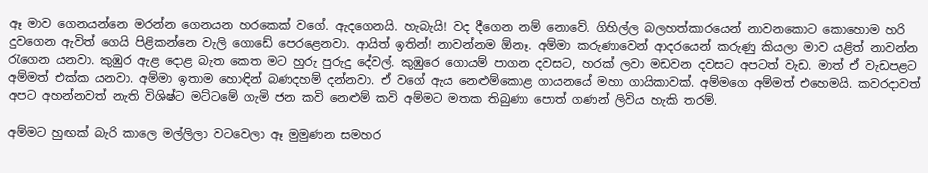ඈ මාව ගෙනයන්නෙ මරන්න ගෙනයන හරකෙක් වගේ. ඇදගෙනයි. හැබැයි! වද දීගෙන නම් නොවේ. ගිහිල්ල බලහත්කාරයෙන් නාවනකොට කොහොම හරි දුවගෙන ඇවිත් ගෙයි පිළිකන්නෙ වැලි ගොඩේ පෙරළෙනවා. ආයිත් ඉතින්! නාවන්නම ඕනෑ. අම්මා කරුණාවෙන් ආදරයෙන් කරුණු කියලා මාව යළිත් නාවන්න රැගෙන යනවා. කුඹුර ඇළ දොළ බැත කෙත මට හුරු පුරුදු දේවල්. කුඹුරෙ ගොයම් පාගන දවසට, හරක් ලවා මඩවන දවසට අපටත් වැඩ. මාත් ඒ වැඩපළට අම්මත් එක්ක යනවා. අම්මා ඉතාම හොඳින් බණදහම් දන්නවා. ඒ වගේ ඇය නෙළුම්කොළ ගායනයේ මහා ගායිකාවක්. අම්මගෙ අම්මත් එහෙමයි. කවරදාවත් අපට අහන්නවත් නැති විශිෂ්ට මට්ටමේ ගැමි ජන කවි නෙළුම් කවි අම්මට මතක තිබුණා පොත් ගණන් ලිවිය හැකි තරම්.

අම්මට හුඟක් බැරි කාලෙ මල්ලිලා වටවෙලා ඈ මුමුණන සමහර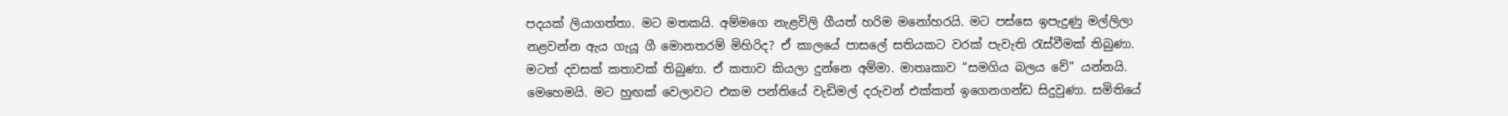පදයක් ලියාගත්තා. මට මතකයි. අම්මගෙ නැළවිලි ගීයත් හරිම මනෝහරයි. මට පස්සෙ ඉපැදුණු මල්ලිලා නළවන්න ඇය ගැයූ ගී මොනතරම් මිහිරිද? ඒ කාලයේ පාසලේ සතියකට වරක් පැවැති රැස්වීමක් තිබුණා. මටත් දවසක් කතාවක් තිබුණා. ඒ කතාව කියලා දුන්නෙ අම්මා. මාතෘකාව “සමගිය බලය වේ” යන්නයි. මෙහෙමයි. මට හුඟක් වෙලාවට එකම පන්තියේ වැඩිමල් දරුවන් එක්කත් ඉගෙනගන්ඩ සිදුවුණා. සමිතියේ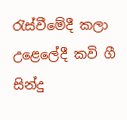රැස්වීමේදී කලා උළෙලේදී කවි ගී සින්දු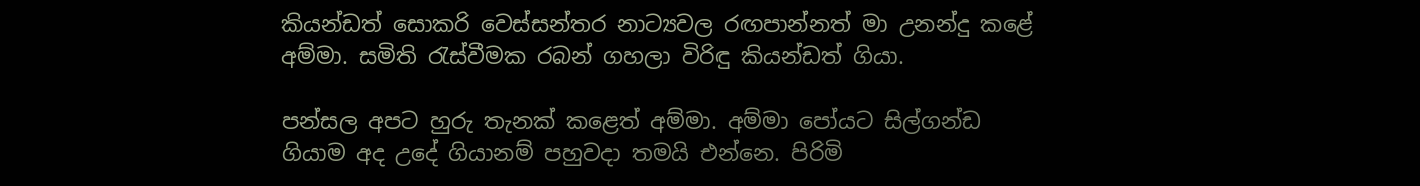කියන්ඩත් සොකරි වෙස්සන්තර නාට්‍යවල රඟපාන්නත් මා උනන්දු කළේ අම්මා. සමිති රැස්වීමක රබන් ගහලා විරිඳු කියන්ඩත් ගියා.

පන්සල අපට හුරු තැනක් කළෙත් අම්මා. අම්මා පෝයට සිල්ගන්ඩ ගියාම අද උදේ ගියානම් පහුවදා තමයි එන්නෙ. පිරිමි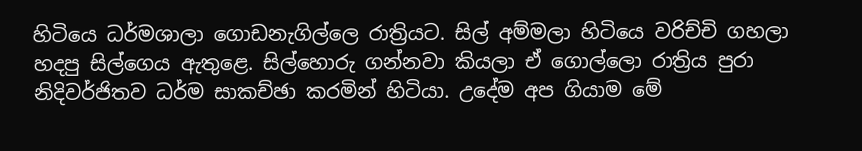හිටියෙ ධර්මශාලා ගොඩනැගිල්ලෙ රාත්‍රියට. සිල් අම්මලා හිටියෙ වරිච්චි ගහලා හදපු සිල්ගෙය ඇතුළෙ. සිල්හොරු ගන්නවා කියලා ඒ ගොල්ලො රාත්‍රිය පුරා නිදිවර්ජිතව ධර්ම සාකච්ඡා කරමින් හිටියා. උදේම අප ගියාම මේ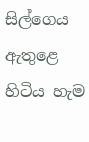සිල්ගෙය ඇතුළෙ හිටිය හැම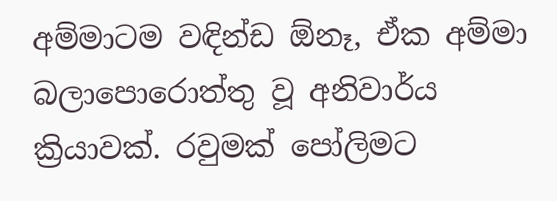අම්මාටම වඳින්ඩ ඕනෑ, ඒක අම්මා බලාපොරොත්තු වූ අනිවාර්ය ක්‍රියාවක්. රවුමක් පෝලිමට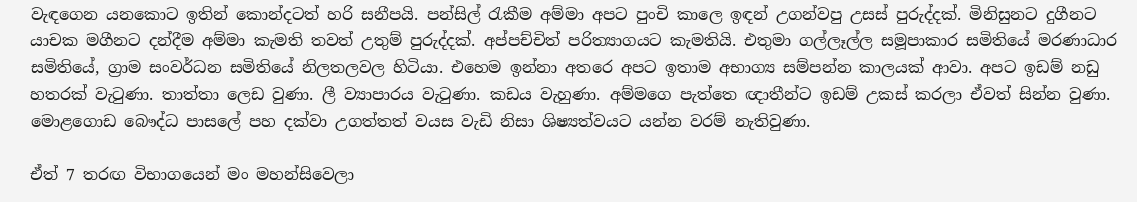වැඳගෙන යනකොට ඉතින් කොන්දටත් හරි සනීපයි. පන්සිල් රැකීම අම්මා අපට පුංචි කාලෙ ඉඳන් උගන්වපු උසස් පුරුද්දක්. මිනිසුනට දුගීනට යාචක මගීනට දන්දීම අම්මා කැමති තවත් උතුම් පුරුද්දක්. අප්පච්චිත් පරිත්‍යාගයට කැමතියි. එතුමා ගල්ලෑල්ල සමූපාකාර සමිතියේ මරණාධාර සමිතියේ, ග්‍රාම සංවර්ධන සමිතියේ නිලතලවල හිටියා. එහෙම ඉන්නා අතරෙ අපට ඉතාම අභාග්‍ය සම්පන්න කාලයක් ආවා. අපට ඉඩම් නඩු හතරක් වැටුණා. තාත්තා ලෙඩ වුණා. ලී ව්‍යාපාරය වැටුණා. කඩය වැහුණා. අම්මගෙ පැත්තෙ ඥාතීන්ට ඉඩම් උකස් කරලා ඒවත් සින්න වුණා. මොළගොඩ බෞද්ධ පාසලේ පහ දක්වා උගත්තත් වයස වැඩි නිසා ශිෂ්‍යත්වයට යන්න වරම් නැතිවුණා.

ඒත් 7 තරඟ විභාගයෙන් මං මහන්සිවෙලා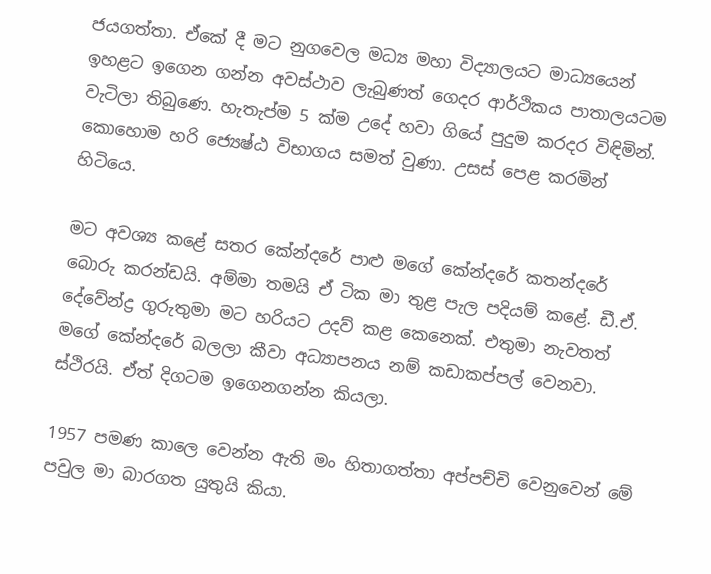ජයගත්තා. ඒකේ දී මට නුගවෙල මධ්‍ය මහා විද්‍යාලයට මාධ්‍යයෙන් ඉහළට ඉගෙන ගන්න අවස්ථාව ලැබුණත් ගෙදර ආර්ථිකය පාතාලයටම වැටිලා තිබුණෙ. හැතැප්ම 5 ක්ම උදේ හවා ගියේ පුදුම කරදර විඳිමින්. කොහොම හරි ජ්‍යෙෂ්ඨ විභාගය සමත් වුණා. උසස් පෙළ කරමින් හිටියෙ.

මට අවශ්‍ය කළේ සතර කේන්දරේ පාළු මගේ කේන්දරේ කතන්දරේ බොරු කරන්ඩයි. අම්මා තමයි ඒ ටික මා තුළ පැල පදියම් කළේ. ඩී.ඒ. දේවේන්ද්‍ර ගුරුතුමා මට හරියට උදව් කළ කෙනෙක්. එතුමා නැවතත් මගේ කේන්දරේ බලලා කීවා අධ්‍යාපනය නම් කඩාකප්පල් වෙනවා. ස්ථිරයි. ඒත් දිගටම ඉගෙනගන්න කියලා.

1957 පමණ කාලෙ වෙන්න ඇති මං හිතාගත්තා අප්පච්චි වෙනුවෙන් මේ පවුල මා බාරගත යුතුයි කියා.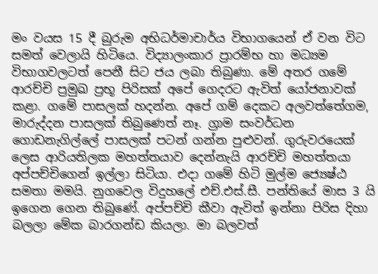මං වයස 15 දී බුරුම අභිධර්මාචාර්ය විභාගයෙන් ඒ වන විට සමත් වෙලායි හිටියෙ. විද්‍යාලංකාර ප්‍රාරම්භ හා මධ්‍යම විභාගවලටත් පෙනී සිට ජය ලබා තිබුණා. මේ අතර ගමේ ආරච්චි ප්‍රමුඛ ප්‍රභූ පිරිසක් අපේ ගෙදරට ඇවිත් යෝජනාවක් කළා. ගමේ පාසලක් හදන්න. අපේ ගම් දෙකට අලවත්තේගම, මාරුද්දන පාසලක් තිබුණෙත් නෑ. ග්‍රාම සංවර්ධන ගොඩනැගිල්ලේ පාසලක් පටන් ගන්න පුළුවන්. ගුරුවරයෙක් ලෙස ආරියතිලක මහත්තයාව දෙන්නැයි ආරච්චි මහත්තයා අප්පච්චිගෙන් ඉල්ලා සිටියා. එදා ගමේ හිටි මුල්ම ජ්‍යෙෂ්ඨ සමතා මමයි. නුගවෙල විදුහලේ එච්.එස්.සී. පන්තියේ මාස 3 යි ඉගෙන ගෙන තිබුණේ. අප්පච්චි කීවා ඇවිත් ඉන්නා පිරිස දිහා බලලා මේක බාරගන්ඩ කියලා. මා බලවත්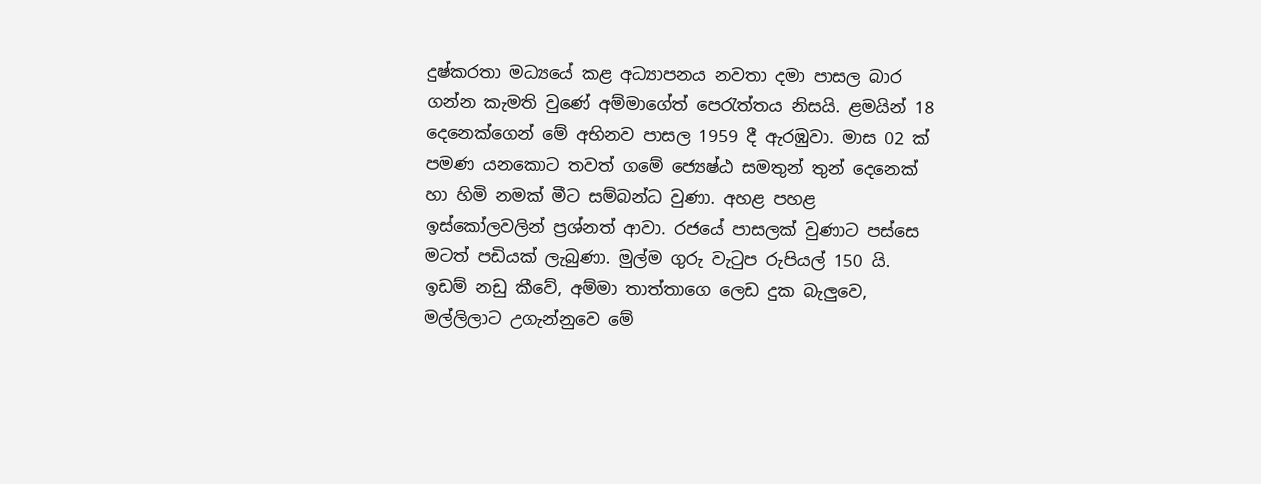දුෂ්කරතා මධ්‍යයේ කළ අධ්‍යාපනය නවතා දමා පාසල බාර ගන්න කැමති වුණේ අම්මාගේත් පෙරැත්තය නිසයි. ළමයින් 18 දෙනෙක්ගෙන් මේ අභිනව පාසල 1959 දී ඇරඹුවා. මාස 02 ක් පමණ යනකොට තවත් ගමේ ජ්‍යෙෂ්ඨ සමතුන් තුන් දෙනෙක් හා හිමි නමක් මීට සම්බන්ධ වුණා. අහළ පහළ ඉස්කෝලවලින් ප්‍රශ්නත් ආවා. රජයේ පාසලක් වුණාට පස්සෙ මටත් පඩියක් ලැබුණා. මුල්ම ගුරු වැටුප රුපියල් 150 යි. ඉඩම් නඩු කීවේ, අම්මා තාත්තාගෙ ලෙඩ දුක බැලුවෙ, මල්ලිලාට උගැන්නුවෙ මේ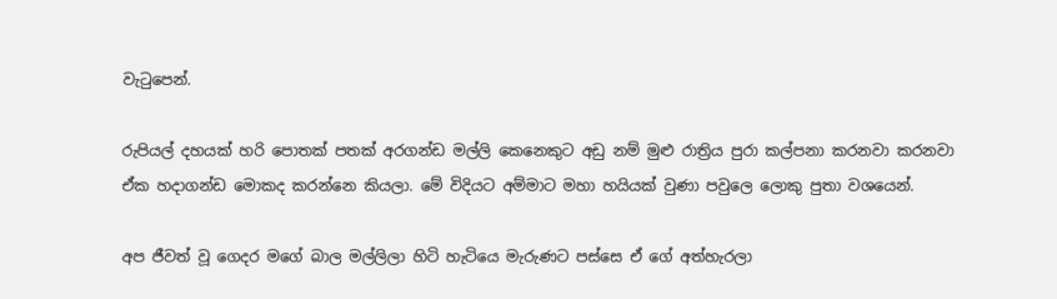වැටුපෙන්.

රුපියල් දහයක් හරි පොතක් පතක් අරගන්ඩ මල්ලි කෙනෙකුට අඩු නම් මුළු රාත්‍රිය පුරා කල්පනා කරනවා කරනවා ඒක හදාගන්ඩ මොකද කරන්නෙ කියලා. මේ විදියට අම්මාට මහා හයියක් වුණා පවුලෙ ලොකු පුතා වශයෙන්.

අප ජීවත් වූ ගෙදර මගේ බාල මල්ලිලා හිටි හැටියෙ මැරුණට පස්සෙ ඒ ගේ අත්හැරලා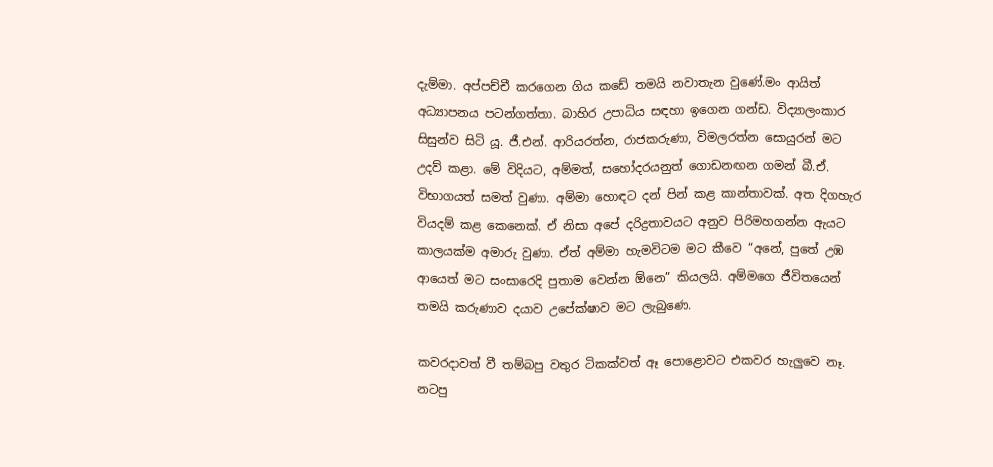දැම්මා. අප්පච්චී කරගෙන ගිය කඩේ තමයි නවාතැන වුණේ.මං ආයිත් අධ්‍යාපනය පටන්ගත්තා. බාහිර උපාධිය සඳහා ඉගෙන ගන්ඩ. විද්‍යාලංකාර සිසුන්ව සිටි යූ. ජී.එන්. ආරියරත්න, රාජකරුණා, විමලරත්න සොයුරන් මට උදව් කළා. මේ විදියට, අම්මත්, සහෝදරයනුත් ගොඩනඟන ගමන් බී.ඒ. විභාගයත් සමත් වුණා. අම්මා හොඳට දන් පින් කළ කාන්තාවක්. අත දිගහැර වියදම් කළ කෙනෙක්. ඒ නිසා අපේ දරිද්‍රතාවයට අනුව පිරිමහගන්න ඇයට කාලයක්ම අමාරු වුණා. ඒත් අම්මා හැමවිටම මට කීවෙ “අනේ, පුතේ උඹ ආයෙත් මට සංසාරෙදි පුතාම වෙන්න ඕනෙ” කියලයි. අම්මගෙ ජීවිතයෙන් තමයි කරුණාව දයාව උපේක්ෂාව මට ලැබුණෙ.

කවරදාවත් වී තම්බපු වතුර ටිකක්වත් ඈ පොළොවට එකවර හැලුවෙ නෑ. නටපු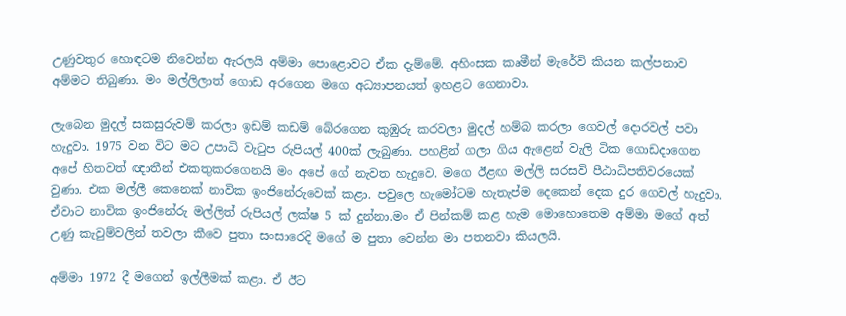උණුවතුර හොඳටම නිවෙන්න ඇරලයි අම්මා පොළොවට ඒක දැම්මේ. අහිංසක කෘමීන් මැරේවි කියන කල්පනාව අම්මට තිබුණා. මං මල්ලිලාත් ගොඩ අරගෙන මගෙ අධ්‍යාපනයත් ඉහළට ගෙනාවා.

ලැබෙන මුදල් සකසුරුවම් කරලා ඉඩම් කඩම් බේරගෙන කුඹුරු කරවලා මුදල් හම්බ කරලා ගෙවල් දොරවල් පවා හැදුවා. 1975 වන විට මට උපාධි වැටුප රුපියල් 400ක් ලැබුණා. පහළින් ගලා ගිය ඇළෙන් වැලි ටික ගොඩදාගෙන අපේ හිතවත් ඥාතීන් එකතුකරගෙනයි මං අපේ ගේ නැවත හැදුවෙ. මගෙ ඊළඟ මල්ලි සරසවි පීඨාධිපතිවරයෙක් වුණා. එක මල්ලී කෙනෙක් නාවික ඉංජිනේරුවෙක් කළා. පවුලෙ හැමෝටම හැතැප්ම දෙකෙන් දෙක දුර ගෙවල් හැදුවා. ඒවාට නාවික ඉංජිනේරු මල්ලිත් රුපියල් ලක්ෂ 5 ක් දුන්නා.මං ඒ පින්කම් කළ හැම මොහොතෙම අම්මා මගේ අත් උණු කැවුම්වලින් තවලා කීවෙ පුතා සංසාරෙදි මගේ ම පුතා වෙන්න මා පතනවා කියලයි.

අම්මා 1972 දී මගෙන් ඉල්ලීමක් කළා. ඒ ඊට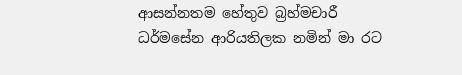ආසන්නතම හේතුව බ්‍රහ්මචාරී ධර්මසේන ආරියතිලක නමින් මා රට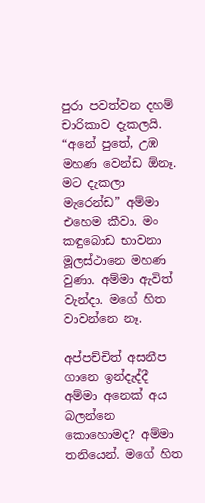පුරා පවත්වන දහම් චාරිකාව දැකලයි. “අනේ පුතේ, උඹ මහණ වෙන්ඩ ඕනෑ. මට දැකලා මැරෙන්ඩ” අම්මා එහෙම කීවා. මං කඳුබොඩ භාවනා මූලස්ථානෙ මහණ වුණා. අම්මා ඇවිත් වැන්දා. මගේ හිත වාවන්නෙ නෑ.

අප්පච්චිත් අසනීප ගානෙ ඉන්දැද්දී අම්මා අනෙක් අය බලන්නෙ කොහොමද? අම්මා තනියෙන්. මගේ හිත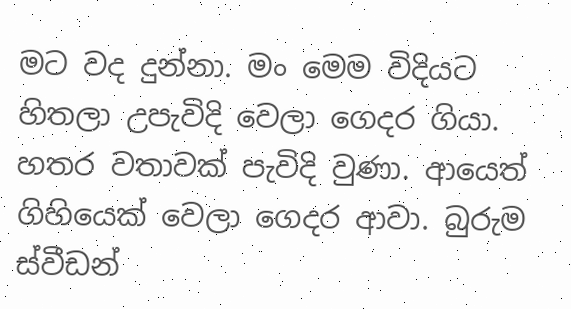මට වද දුන්නා. මං මෙම විදියට හිතලා උපැවිදි වෙලා ගෙදර ගියා. හතර වතාවක් පැවිදි වුණා. ආයෙත් ගිහියෙක් වෙලා ගෙදර ආවා. බුරුම ස්වීඩන්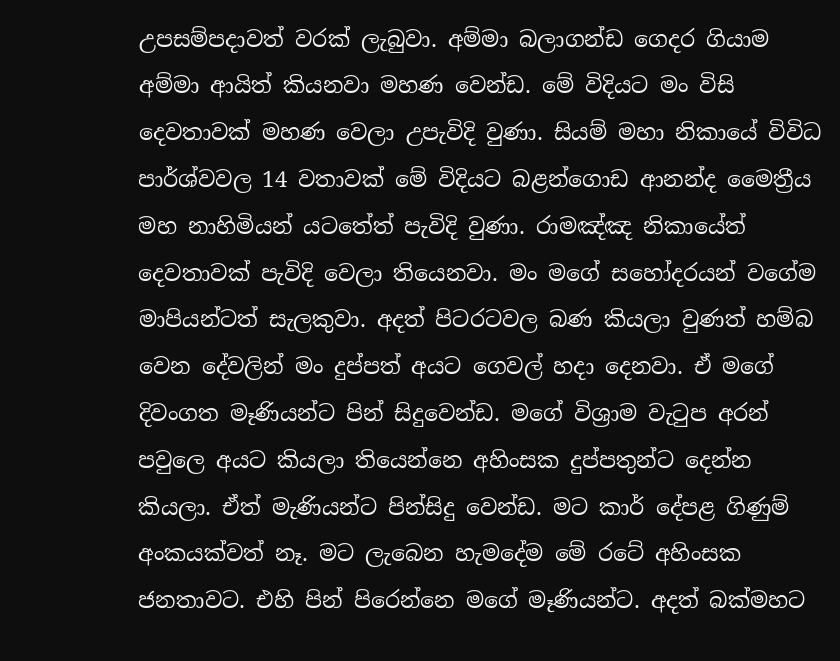උපසම්පදාවත් වරක් ලැබුවා. අම්මා බලාගන්ඩ ගෙදර ගියාම අම්මා ආයිත් කියනවා මහණ වෙන්ඩ. මේ විදියට මං විසි දෙවතාවක් මහණ වෙලා උපැවිදි වුණා. සියම් මහා නිකායේ විවිධ පාර්ශ්වවල 14 වතාවක් මේ විදියට බළන්ගොඩ ආනන්ද මෛත්‍රීය මහ නාහිමියන් යටතේත් පැවිදි වුණා. රාමඤ්ඤ නිකායේත් දෙවතාවක් පැවිදි වෙලා තියෙනවා. මං මගේ සහෝදරයන් වගේම මාපියන්ටත් සැලකුවා. අදත් පිටරටවල බණ කියලා වුණත් හම්බ වෙන දේවලින් මං දුප්පත් අයට ගෙවල් හදා දෙනවා. ඒ මගේ දිවංගත මෑණියන්ට පින් සිදුවෙන්ඩ. මගේ විශ්‍රාම වැටුප අරන් පවුලෙ අයට කියලා තියෙන්නෙ අහිංසක දුප්පතුන්ට දෙන්න කියලා. ඒත් මැණියන්ට පින්සිදු වෙන්ඩ. මට කාර් දේපළ ගිණුම් අංකයක්වත් නෑ. මට ලැබෙන හැමදේම මේ රටේ අහිංසක ජනතාවට. එහි පින් පිරෙන්නෙ මගේ මෑණියන්ට. අදත් බක්මහට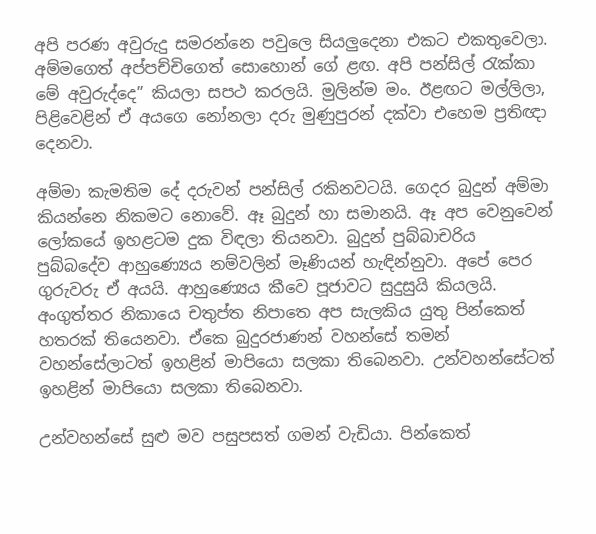අපි පරණ අවුරුදු සමරන්නෙ පවුලෙ සියලුදෙනා එකට එකතුවෙලා. අම්මගෙත් අප්පච්චිගෙත් සොහොන් ගේ ළඟ. අපි පන්සිල් රැක්කා මේ අවුරුද්දෙ” කියලා සපථ කරලයි. මුලින්ම මං. ඊළඟට මල්ලිලා, පිළිවෙළින් ඒ අයගෙ නෝනලා දරු මුණුපුරන් දක්වා එහෙම ප්‍රතිඥා දෙනවා.

අම්මා කැමතිම දේ දරුවන් පන්සිල් රකිනවටයි. ගෙදර බුදුන් අම්මා කියන්නෙ නිකමට නොවේ. ඈ බුදුන් හා සමානයි. ඈ අප වෙනුවෙන් ලෝකයේ ඉහළටම දුක විඳලා තියනවා. බුදුන් පුබ්බාචරිය පුබ්බදේව ආහුණ්‍යෙය නම්වලින් මෑණියන් හැඳින්නුවා. අපේ පෙර ගුරුවරු ඒ අයයි. ආහුණ්‍යෙය කීවෙ පූජාවට සුදුසුයි කියලයි. අංගුත්තර නිකායෙ චතුප්ත නිපාතෙ අප සැලකිය යුතු පින්කෙත් හතරක් තියෙනවා. ඒකෙ බුදුරජාණන් වහන්සේ තමන් වහන්සේලාටත් ඉහළින් මාපියො සලකා තිබෙනවා. උන්වහන්සේටත් ඉහළින් මාපියො සලකා තිබෙනවා.

උන්වහන්සේ සුළු මව පසුපසත් ගමන් වැඩියා. පින්කෙත්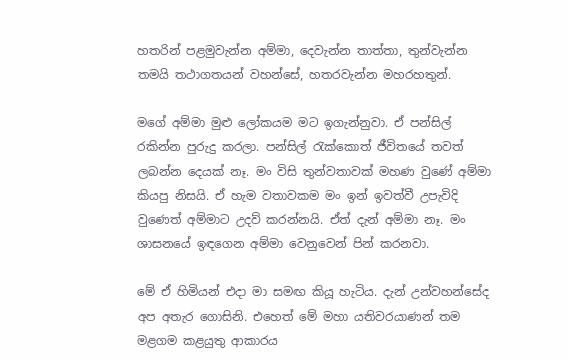හතරින් පළමුවැන්න අම්මා, දෙවැන්න තාත්තා, තුන්වැන්න තමයි තථාගතයන් වහන්සේ, හතරවැන්න මහරහතුන්.

මගේ අම්මා මුළු ලෝකයම මට ඉගැන්නුවා. ඒ පන්සිල් රකින්න පුරුදු කරලා. පන්සිල් රැක්කොත් ජීවිතයේ තවත් ලබන්න දෙයක් නෑ. මං විසි තුන්වතාවක් මහණ වුණේ අම්මා කියපු නිසයි. ඒ හැම වතාවකම මං ඉන් ඉවත්වී උපැවිදි වුණෙත් අම්මාට උදව් කරන්නයි. ඒත් දැන් අම්මා නෑ. මං ශාසනයේ ඉඳගෙන අම්මා වෙනුවෙන් පින් කරනවා.

මේ ඒ හිමියන් එදා මා සමඟ කියූ හැටිය. දැන් උන්වහන්සේද අප අතැර ගොසිනි. එහෙත් මේ මහා යතිවරයාණන් තම මළගම කළයුතු ආකාරය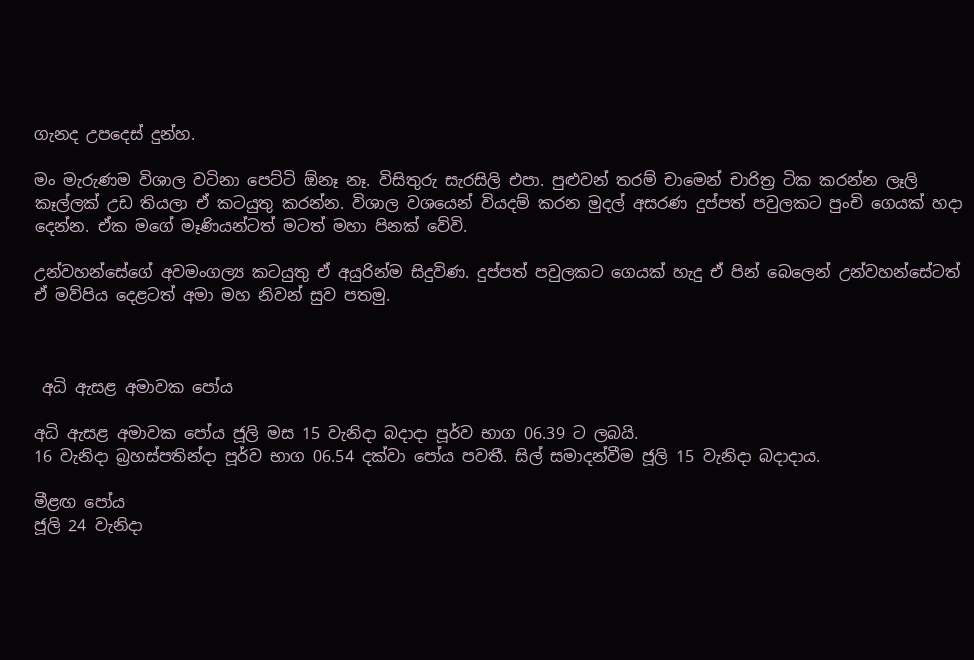ගැනද උපදෙස් දුන්හ.

මං මැරුණම විශාල වටිනා පෙට්ටි ඕනෑ නෑ. විසිතුරු සැරසිලි එපා. පුළුවන් තරම් චාමෙන් චාරිත්‍ර ටික කරන්න ලෑලි කෑල්ලක් උඩ තියලා ඒ කටයුතු කරන්න. විශාල වශයෙන් වියදම් කරන මුදල් අසරණ දුප්පත් පවුලකට පුංචි ගෙයක් හදා දෙන්න. ඒක මගේ මෑණියන්ටත් මටත් මහා පිනක් වේවි.

උන්වහන්සේගේ අවමංගල්‍ය කටයුතු ඒ අයුරින්ම සිදුවිණ. දුප්පත් පවුලකට ගෙයක් හැදු ඒ පින් බෙලෙන් උන්වහන්සේටත් ඒ මව්පිය දෙළටත් අමා මහ නිවන් සුව පතමු.



 අධි ඇසළ අමාවක පෝය

අධි ඇසළ අමාවක පෝය ජූලි මස 15 වැනිදා බදාදා පූර්ව භාග 06.39 ට ලබයි.
16 වැනිදා බ්‍රහස්පතින්දා පූර්ව භාග 06.54 දක්වා පෝය පවතී. සිල් සමාදන්වීම ජූලි 15 වැනිදා බදාදාය.

මීළඟ පෝය
ජූලි 24 වැනිදා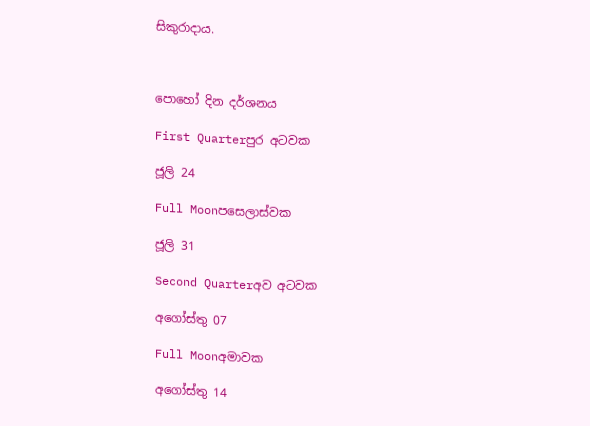සිකුරාදාය.



පොහෝ දින දර්ශනය

First Quarterපුර අටවක

ජූලි 24

Full Moonපසෙලාස්වක

ජූලි 31

Second Quarterඅව අටවක

අගෝස්තු 07

Full Moonඅමාවක

අගෝස්තු 14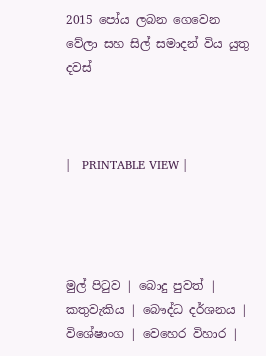2015 පෝය ලබන ගෙවෙන වේලා සහ සිල් සමාදන් විය යුතු දවස්



|   PRINTABLE VIEW |




මුල් පිටුව | බොදු පුවත් | කතුවැකිය | බෞද්ධ දර්ශනය | විශේෂාංග | වෙහෙර විහාර |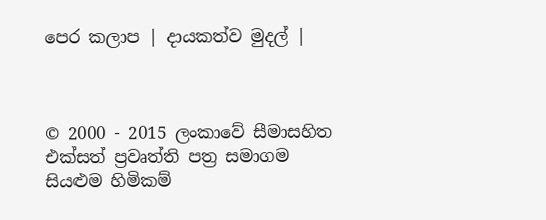පෙර කලාප | දායකත්ව මුදල් |



© 2000 - 2015 ලංකාවේ සීමාසහිත එක්සත් ප්‍රවෘත්ති පත්‍ර සමාගම
සියළුම හිමිකම්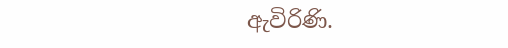ඇවිරිණි.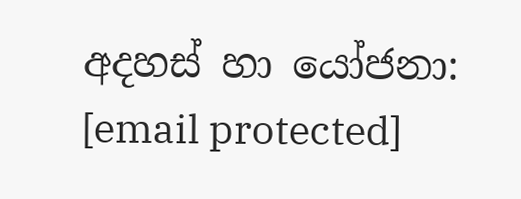අදහස් හා යෝජනා: [email protected]